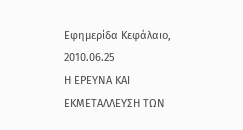Εφημερίδα Κεφάλαιο,
2010.06.25
Η ΕΡΕΥΝΑ ΚΑΙ ΕΚΜΕΤΑΛΛΕΥΣΗ ΤΩΝ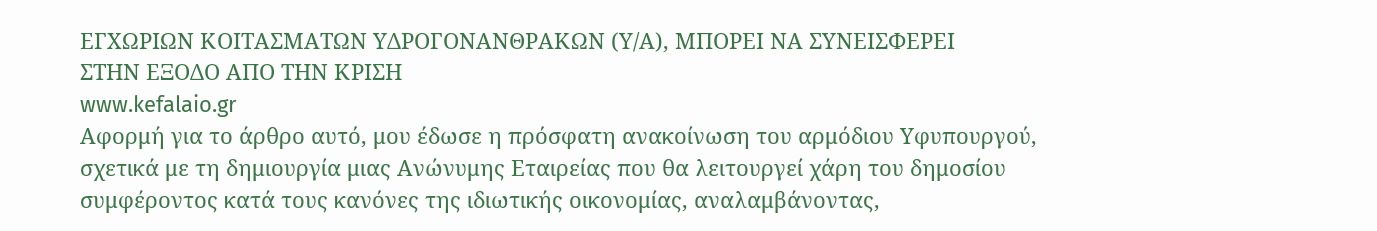ΕΓΧΩΡΙΩΝ ΚΟΙΤΑΣΜΑΤΩΝ ΥΔΡΟΓΟΝΑΝΘΡΑΚΩΝ (Υ/Α), ΜΠΟΡΕΙ ΝΑ ΣΥΝΕΙΣΦΕΡΕΙ
ΣΤΗΝ ΕΞΟΔΟ ΑΠΟ ΤΗΝ ΚΡΙΣΗ
www.kefalaio.gr
Αφορμή για το άρθρο αυτό, μου έδωσε η πρόσφατη ανακοίνωση του αρμόδιου Υφυπουργού, σχετικά με τη δημιουργία μιας Ανώνυμης Εταιρείας που θα λειτουργεί χάρη του δημοσίου συμφέροντος κατά τους κανόνες της ιδιωτικής οικονομίας, αναλαμβάνοντας,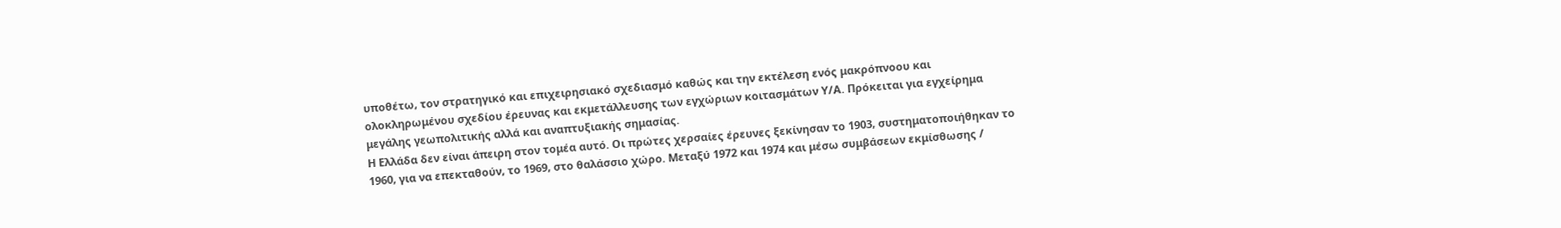υποθέτω, τον στρατηγικό και επιχειρησιακό σχεδιασμό καθώς και την εκτέλεση ενός μακρόπνοου και ολοκληρωμένου σχεδίου έρευνας και εκμετάλλευσης των εγχώριων κοιτασμάτων Υ/Α. Πρόκειται για εγχείρημα μεγάλης γεωπολιτικής αλλά και αναπτυξιακής σημασίας.
Η Ελλάδα δεν είναι άπειρη στον τομέα αυτό. Οι πρώτες χερσαίες έρευνες ξεκίνησαν το 1903, συστηματοποιήθηκαν το 1960, για να επεκταθούν, το 1969, στο θαλάσσιο χώρο. Μεταξύ 1972 και 1974 και μέσω συμβάσεων εκμίσθωσης /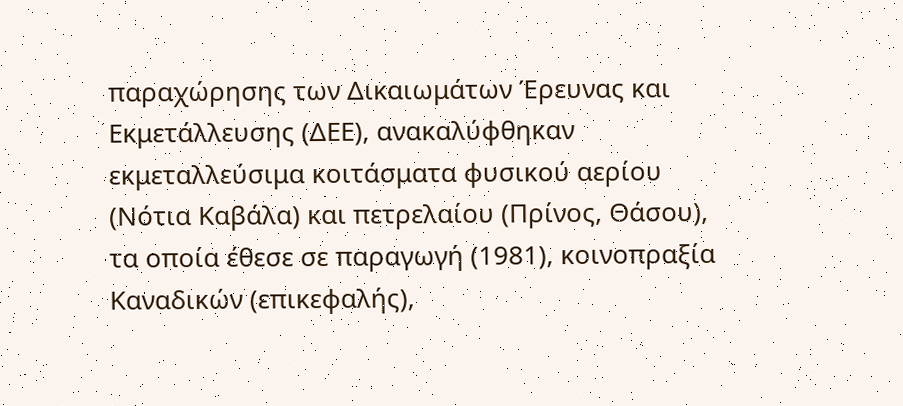παραχώρησης των Δικαιωμάτων Έρευνας και Εκμετάλλευσης (ΔΕΕ), ανακαλύφθηκαν εκμεταλλεύσιμα κοιτάσματα φυσικού αερίου (Νότια Καβάλα) και πετρελαίου (Πρίνος, Θάσου), τα οποία έθεσε σε παραγωγή (1981), κοινοπραξία Καναδικών (επικεφαλής),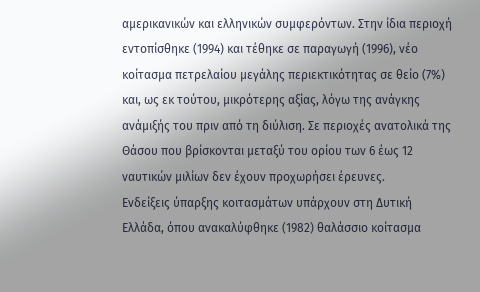αμερικανικών και ελληνικών συμφερόντων. Στην ίδια περιοχή εντοπίσθηκε (1994) και τέθηκε σε παραγωγή (1996), νέο κοίτασμα πετρελαίου μεγάλης περιεκτικότητας σε θείο (7%) και, ως εκ τούτου, μικρότερης αξίας, λόγω της ανάγκης ανάμιξής του πριν από τη διύλιση. Σε περιοχές ανατολικά της Θάσου που βρίσκονται μεταξύ του ορίου των 6 έως 12 ναυτικών μιλίων δεν έχουν προχωρήσει έρευνες.
Ενδείξεις ύπαρξης κοιτασμάτων υπάρχουν στη Δυτική Ελλάδα, όπου ανακαλύφθηκε (1982) θαλάσσιο κοίτασμα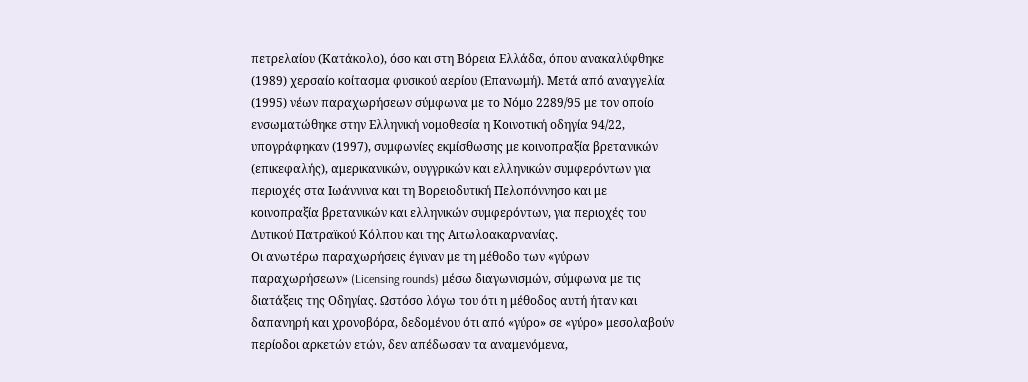πετρελαίου (Κατάκολο), όσο και στη Βόρεια Ελλάδα, όπου ανακαλύφθηκε (1989) χερσαίο κοίτασμα φυσικού αερίου (Επανωμή). Μετά από αναγγελία (1995) νέων παραχωρήσεων σύμφωνα με το Νόμο 2289/95 με τον οποίο ενσωματώθηκε στην Ελληνική νομοθεσία η Κοινοτική οδηγία 94/22, υπογράφηκαν (1997), συμφωνίες εκμίσθωσης με κοινοπραξία βρετανικών (επικεφαλής), αμερικανικών, ουγγρικών και ελληνικών συμφερόντων για περιοχές στα Ιωάννινα και τη Βορειοδυτική Πελοπόννησο και με κοινοπραξία βρετανικών και ελληνικών συμφερόντων, για περιοχές του Δυτικού Πατραϊκού Κόλπου και της Αιτωλοακαρνανίας.
Οι ανωτέρω παραχωρήσεις έγιναν με τη μέθοδο των «γύρων παραχωρήσεων» (Licensing rounds) μέσω διαγωνισμών, σύμφωνα με τις διατάξεις της Οδηγίας. Ωστόσο λόγω του ότι η μέθοδος αυτή ήταν και δαπανηρή και χρονοβόρα, δεδομένου ότι από «γύρο» σε «γύρο» μεσολαβούν περίοδοι αρκετών ετών, δεν απέδωσαν τα αναμενόμενα,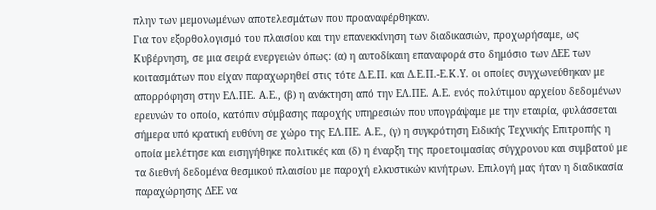πλην των μεμονωμένων αποτελεσμάτων που προαναφέρθηκαν.
Για τον εξορθολογισμό του πλαισίου και την επανεκκίνηση των διαδικασιών, προχωρήσαμε, ως Κυβέρνηση, σε μια σειρά ενεργειών όπως: (α) η αυτοδίκαιη επαναφορά στο δημόσιο των ΔΕΕ των κοιτασμάτων που είχαν παραχωρηθεί στις τότε Δ.Ε.Π. και Δ.Ε.Π.-Ε.Κ.Υ. οι οποίες συγχωνεύθηκαν με απορρόφηση στην ΕΛ.ΠΕ. Α.Ε., (β) η ανάκτηση από την ΕΛ.ΠΕ. Α.Ε. ενός πολύτιμου αρχείου δεδομένων ερευνών το οποίο, κατόπιν σύμβασης παροχής υπηρεσιών που υπογράψαμε με την εταιρία, φυλάσσεται σήμερα υπό κρατική ευθύνη σε χώρο της ΕΛ.ΠΕ. Α.Ε., (γ) η συγκρότηση Ειδικής Τεχνικής Επιτροπής η οποία μελέτησε και εισηγήθηκε πολιτικές και (δ) η έναρξη της προετοιμασίας σύγχρονου και συμβατού με τα διεθνή δεδομένα θεσμικού πλαισίου με παροχή ελκυστικών κινήτρων. Επιλογή μας ήταν η διαδικασία παραχώρησης ΔΕΕ να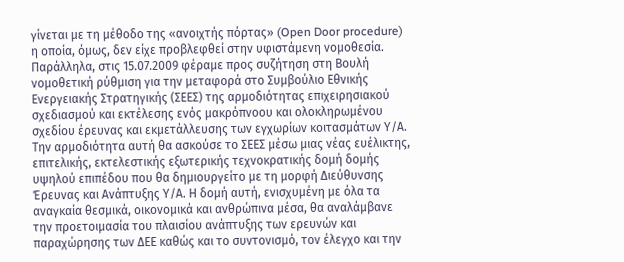γίνεται με τη μέθοδο της «ανοιχτής πόρτας» (Open Door procedure) η οποία, όμως, δεν είχε προβλεφθεί στην υφιστάμενη νομοθεσία.
Παράλληλα, στις 15.07.2009 φέραμε προς συζήτηση στη Βουλή νομοθετική ρύθμιση για την μεταφορά στο Συμβούλιο Εθνικής Ενεργειακής Στρατηγικής (ΣΕΕΣ) της αρμοδιότητας επιχειρησιακού σχεδιασμού και εκτέλεσης ενός μακρόπνοου και ολοκληρωμένου σχεδίου έρευνας και εκμετάλλευσης των εγχωρίων κοιτασμάτων Υ/Α. Την αρμοδιότητα αυτή θα ασκούσε το ΣΕΕΣ μέσω μιας νέας ευέλικτης, επιτελικής, εκτελεστικής εξωτερικής τεχνοκρατικής δομή δομής υψηλού επιπέδου που θα δημιουργείτο με τη μορφή Διεύθυνσης Έρευνας και Ανάπτυξης Υ/Α. Η δομή αυτή, ενισχυμένη με όλα τα αναγκαία θεσμικά, οικονομικά και ανθρώπινα μέσα, θα αναλάμβανε την προετοιμασία του πλαισίου ανάπτυξης των ερευνών και παραχώρησης των ΔΕΕ καθώς και το συντονισμό, τον έλεγχο και την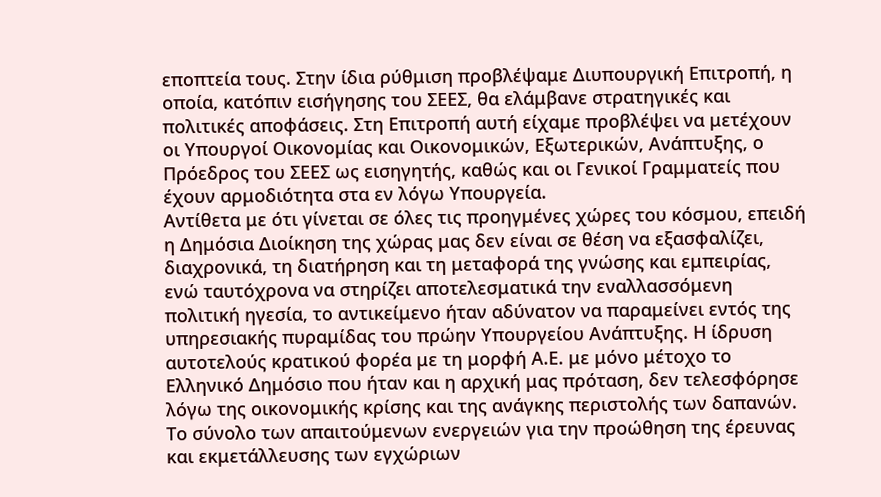εποπτεία τους. Στην ίδια ρύθμιση προβλέψαμε Διυπουργική Επιτροπή, η οποία, κατόπιν εισήγησης του ΣΕΕΣ, θα ελάμβανε στρατηγικές και πολιτικές αποφάσεις. Στη Επιτροπή αυτή είχαμε προβλέψει να μετέχουν οι Υπουργοί Οικονομίας και Οικονομικών, Εξωτερικών, Ανάπτυξης, ο Πρόεδρος του ΣΕΕΣ ως εισηγητής, καθώς και οι Γενικοί Γραμματείς που έχουν αρμοδιότητα στα εν λόγω Υπουργεία.
Αντίθετα με ότι γίνεται σε όλες τις προηγμένες χώρες του κόσμου, επειδή η Δημόσια Διοίκηση της χώρας μας δεν είναι σε θέση να εξασφαλίζει, διαχρονικά, τη διατήρηση και τη μεταφορά της γνώσης και εμπειρίας, ενώ ταυτόχρονα να στηρίζει αποτελεσματικά την εναλλασσόμενη πολιτική ηγεσία, το αντικείμενο ήταν αδύνατον να παραμείνει εντός της υπηρεσιακής πυραμίδας του πρώην Υπουργείου Ανάπτυξης. Η ίδρυση αυτοτελούς κρατικού φορέα με τη μορφή Α.Ε. με μόνο μέτοχο το Ελληνικό Δημόσιο που ήταν και η αρχική μας πρόταση, δεν τελεσφόρησε λόγω της οικονομικής κρίσης και της ανάγκης περιστολής των δαπανών.
Το σύνολο των απαιτούμενων ενεργειών για την προώθηση της έρευνας και εκμετάλλευσης των εγχώριων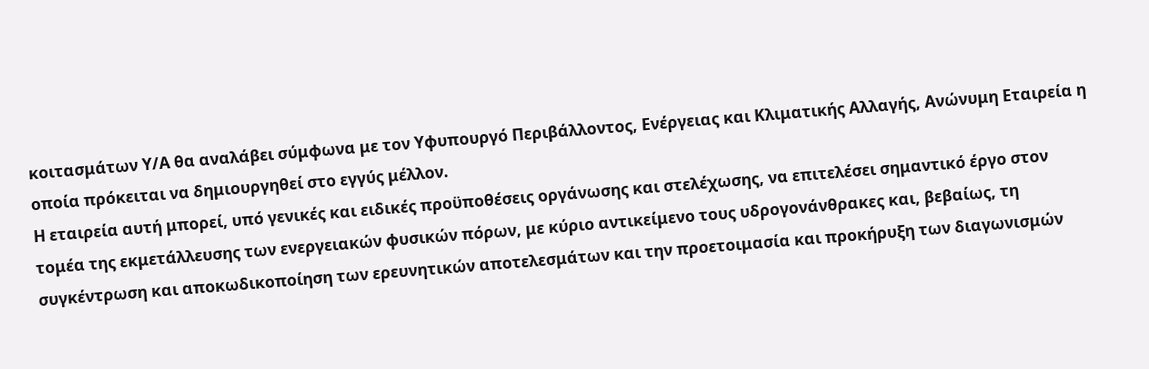κοιτασμάτων Υ/Α θα αναλάβει σύμφωνα με τον Υφυπουργό Περιβάλλοντος, Ενέργειας και Κλιματικής Αλλαγής, Ανώνυμη Εταιρεία η οποία πρόκειται να δημιουργηθεί στο εγγύς μέλλον.
Η εταιρεία αυτή μπορεί, υπό γενικές και ειδικές προϋποθέσεις οργάνωσης και στελέχωσης, να επιτελέσει σημαντικό έργο στον τομέα της εκμετάλλευσης των ενεργειακών φυσικών πόρων, με κύριο αντικείμενο τους υδρογονάνθρακες και, βεβαίως, τη συγκέντρωση και αποκωδικοποίηση των ερευνητικών αποτελεσμάτων και την προετοιμασία και προκήρυξη των διαγωνισμών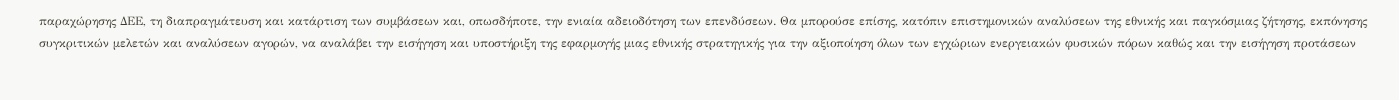παραχώρησης ΔΕΕ, τη διαπραγμάτευση και κατάρτιση των συμβάσεων και, οπωσδήποτε, την ενιαία αδειοδότηση των επενδύσεων. Θα μπορούσε επίσης, κατόπιν επιστημονικών αναλύσεων της εθνικής και παγκόσμιας ζήτησης, εκπόνησης συγκριτικών μελετών και αναλύσεων αγορών, να αναλάβει την εισήγηση και υποστήριξη της εφαρμογής μιας εθνικής στρατηγικής για την αξιοποίηση όλων των εγχώριων ενεργειακών φυσικών πόρων καθώς και την εισήγηση προτάσεων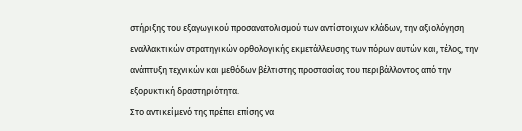στήριξης του εξαγωγικού προσανατολισμού των αντίστοιχων κλάδων, την αξιολόγηση εναλλακτικών στρατηγικών ορθολογικής εκμετάλλευσης των πόρων αυτών και, τέλος, την ανάπτυξη τεχνικών και μεθόδων βέλτιστης προστασίας του περιβάλλοντος από την εξορυκτική δραστηριότητα.
Στο αντικείμενό της πρέπει επίσης να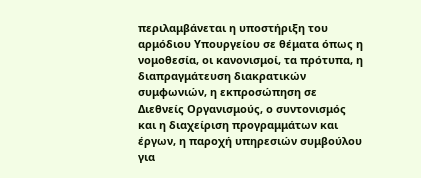περιλαμβάνεται η υποστήριξη του αρμόδιου Υπουργείου σε θέματα όπως η νομοθεσία, οι κανονισμοί, τα πρότυπα, η διαπραγμάτευση διακρατικών συμφωνιών, η εκπροσώπηση σε Διεθνείς Οργανισμούς, ο συντονισμός και η διαχείριση προγραμμάτων και έργων, η παροχή υπηρεσιών συμβούλου για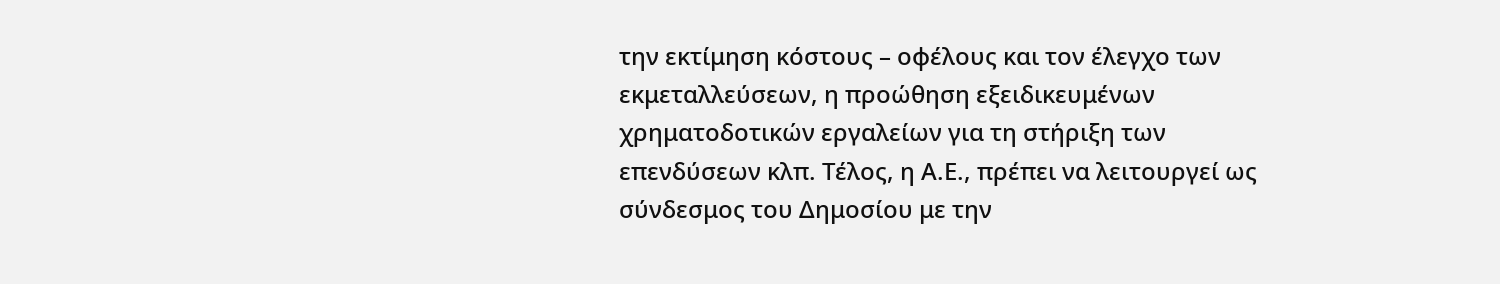την εκτίμηση κόστους – οφέλους και τον έλεγχο των εκμεταλλεύσεων, η προώθηση εξειδικευμένων χρηματοδοτικών εργαλείων για τη στήριξη των επενδύσεων κλπ. Τέλος, η Α.Ε., πρέπει να λειτουργεί ως σύνδεσμος του Δημοσίου με την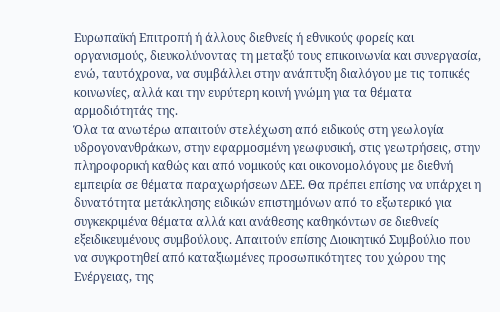Ευρωπαϊκή Επιτροπή ή άλλους διεθνείς ή εθνικούς φορείς και οργανισμούς, διευκολύνοντας τη μεταξύ τους επικοινωνία και συνεργασία, ενώ, ταυτόχρονα, να συμβάλλει στην ανάπτυξη διαλόγου με τις τοπικές κοινωνίες, αλλά και την ευρύτερη κοινή γνώμη για τα θέματα αρμοδιότητάς της.
Όλα τα ανωτέρω απαιτούν στελέχωση από ειδικούς στη γεωλογία υδρογονανθράκων, στην εφαρμοσμένη γεωφυσική, στις γεωτρήσεις, στην πληροφορική καθώς και από νομικούς και οικονομολόγους με διεθνή εμπειρία σε θέματα παραχωρήσεων ΔΕΕ. Θα πρέπει επίσης να υπάρχει η δυνατότητα μετάκλησης ειδικών επιστημόνων από το εξωτερικό για συγκεκριμένα θέματα αλλά και ανάθεσης καθηκόντων σε διεθνείς εξειδικευμένους συμβούλους. Απαιτούν επίσης Διοικητικό Συμβούλιο που να συγκροτηθεί από καταξιωμένες προσωπικότητες του χώρου της Ενέργειας, της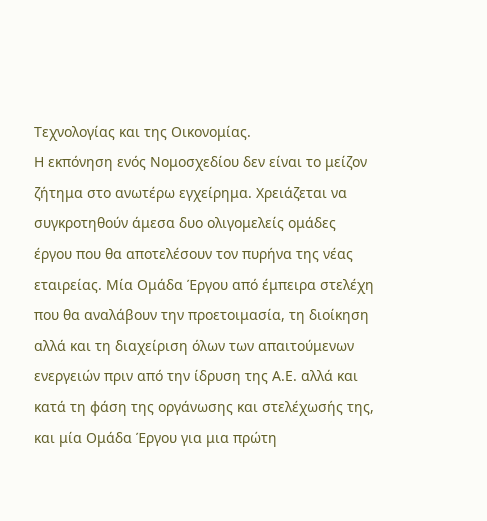Τεχνολογίας και της Οικονομίας.
Η εκπόνηση ενός Νομοσχεδίου δεν είναι το μείζον ζήτημα στο ανωτέρω εγχείρημα. Χρειάζεται να συγκροτηθούν άμεσα δυο ολιγομελείς ομάδες έργου που θα αποτελέσουν τον πυρήνα της νέας εταιρείας. Μία Ομάδα Έργου από έμπειρα στελέχη που θα αναλάβουν την προετοιμασία, τη διοίκηση αλλά και τη διαχείριση όλων των απαιτούμενων ενεργειών πριν από την ίδρυση της Α.Ε. αλλά και κατά τη φάση της οργάνωσης και στελέχωσής της, και μία Ομάδα Έργου για μια πρώτη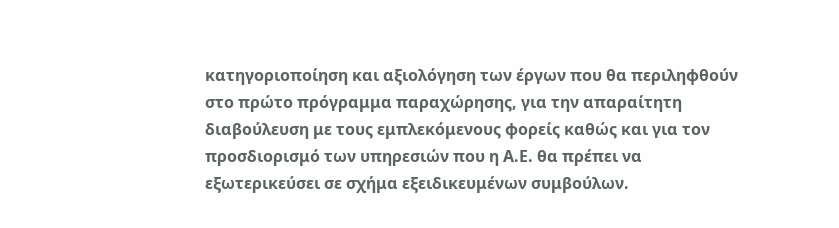κατηγοριοποίηση και αξιολόγηση των έργων που θα περιληφθούν στο πρώτο πρόγραμμα παραχώρησης, για την απαραίτητη διαβούλευση με τους εμπλεκόμενους φορείς καθώς και για τον προσδιορισμό των υπηρεσιών που η Α.Ε. θα πρέπει να εξωτερικεύσει σε σχήμα εξειδικευμένων συμβούλων.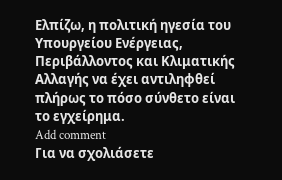Ελπίζω, η πολιτική ηγεσία του Υπουργείου Ενέργειας, Περιβάλλοντος και Κλιματικής Αλλαγής να έχει αντιληφθεί πλήρως το πόσο σύνθετο είναι το εγχείρημα.
Add comment
Για να σχολιάσετε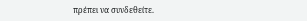πρέπει να συνδεθείτε.